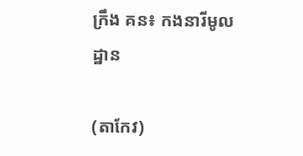ក្រឹង គន៖ កងនារីមូលដ្ឋាន

(តាកែវ)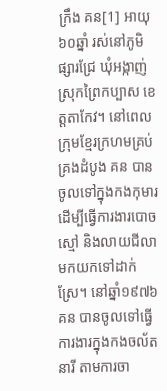ក្រឹង គន[1] អាយុ៦០ឆ្នាំ រស់នៅភូមិផ្សារជ្រែ ឃុំអង្កាញ់ ស្រុកព្រៃកប្បាស ខេត្តតាកែវ។ នៅពេលក្រុមខ្មែរក្រហមគ្រប់គ្រងដំបូង គន បានចូលទៅក្នុងកងកុមារ ដើម្បីធ្វើការងារបោចស្មៅ និងលាយជីលាមកយកទៅដាក់ស្រែ។ នៅឆ្នាំ១៩៧៦ គន បានចូលទៅធ្វើការងារក្នុងកងចល័តនារី តាមការចា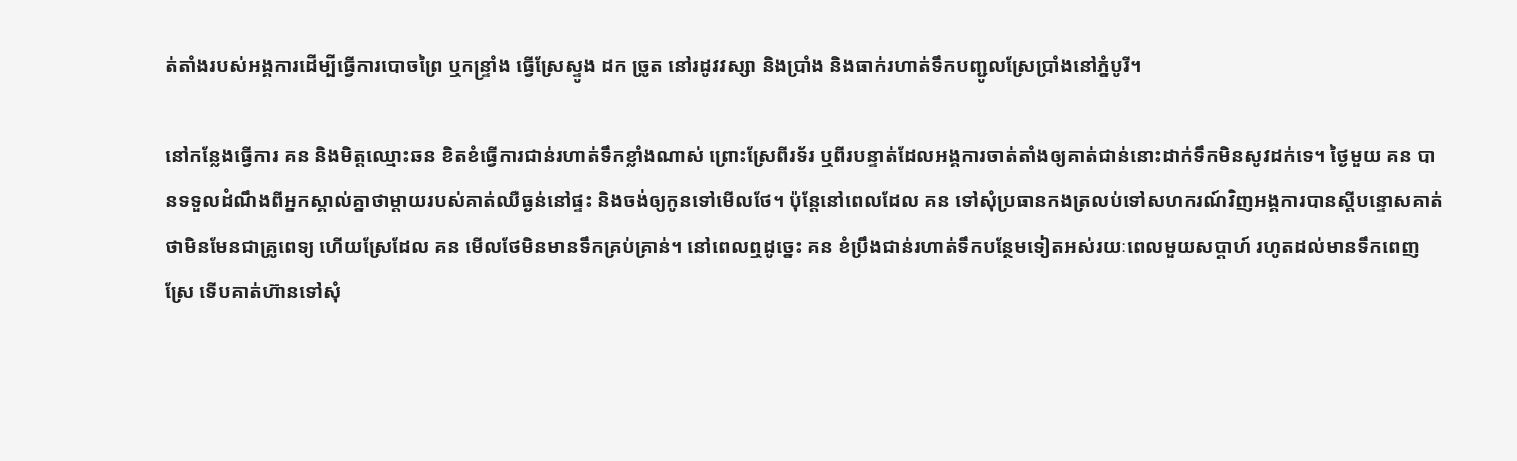ត់តាំងរបស់អង្គការដើម្បីធ្វើការបោចព្រៃ ឬកន្ទ្រាំង ធ្វើស្រែស្ទូង ដក ច្រូត នៅរដូវវស្សា និងប្រាំង និងធាក់រហាត់ទឹកបញ្ជូលស្រែប្រាំងនៅភ្នំបូរី។

នៅកន្លែងធ្វើការ គន និងមិត្តឈ្មោះឆន ខិតខំធ្វើការជាន់រហាត់ទឹកខ្លាំងណាស់ ព្រោះស្រែពីរទ័រ ឬពីរបន្ទាត់ដែលអង្គការចាត់តាំងឲ្យគាត់ជាន់នោះដាក់ទឹកមិនសូវដក់ទេ។ ថ្ងៃមួយ គន បានទទួលដំណឹងពីអ្នកស្គាល់គ្នាថាម្ដាយរបស់គាត់ឈឺធ្ងន់នៅផ្ទះ និងចង់ឲ្យកូនទៅមើលថែ។ ប៉ុន្តែនៅពេលដែល គន ទៅសុំប្រធានកងត្រលប់ទៅសហករណ៍វិញអង្គការបានស្ដីបន្ទោសគាត់ថាមិនមែនជាគ្រូពេទ្យ ហើយស្រែដែល គន មើលថែមិនមានទឹកគ្រប់គ្រាន់។ នៅពេលឮដូច្នេះ គន ខំប្រឹងជាន់រហាត់ទឹកបន្ថែមទៀតអស់រយៈពេលមួយសប្ដាហ៍ រហូតដល់មានទឹកពេញស្រែ ទើបគាត់ហ៊ានទៅសុំ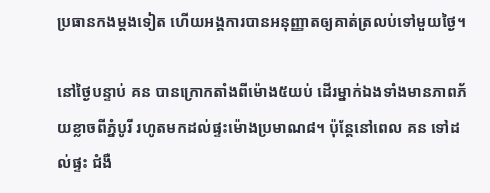ប្រធានកងម្ដងទៀត ហើយអង្គការបានអនុញ្ញាតឲ្យគាត់ត្រលប់ទៅមួយថ្ងៃ។

នៅថ្ងៃបន្ទាប់ គន បានក្រោកតាំងពីម៉ោង៥យប់ ដើរម្នាក់ឯងទាំងមានភាពភ័យខ្លាចពីភ្នំបូរី រហូតមកដល់ផ្ទះម៉ោងប្រមាណ៨។ ប៉ុន្តែនៅពេល គន ទៅដល់ផ្ទះ ជំងឺ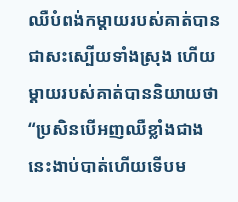ឈឺបំពង់កម្ដាយរបស់គាត់បានជាសះស្បើយទាំងស្រុង ហើយម្ដាយរបស់គាត់បាននិយាយថា “ប្រសិនបើអញឈឺខ្លាំងជាងនេះងាប់បាត់ហើយទើបម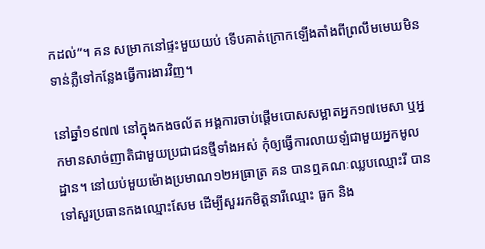កដល់”។ គន សម្រាកនៅផ្ទះមួយយប់ ទើបគាត់ក្រោកឡើងតាំងពីព្រលឹមមេឃមិនទាន់ភ្លឺទៅកន្លែងធ្វើការងារវិញ។

នៅឆ្នាំ១៩៧៧ នៅក្នុងកងចល័ត អង្គការចាប់ផ្ដើមបោសសម្អាតអ្នក១៧មេសា ឬអ្នកមានសាច់ញាតិជាមួយប្រជាជនថ្មីទាំងអស់ កុំឲ្យធ្វើការលាយឡំជាមួយអ្នកមូលដ្ឋាន។ នៅយប់មួយម៉ោងប្រមាណ១២អធ្រាត្រ គន បានឮគណៈឈ្លបឈ្មោះរី បានទៅសួរប្រធានកងឈ្មោះសែម ដើម្បីសួររកមិត្តនារីឈ្មោះ ធួក និង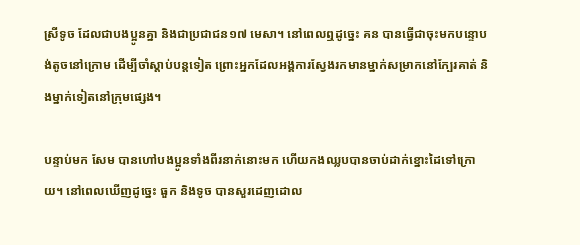ស្រីទូច ដែលជាបងប្អូនគ្នា និងជាប្រជាជន១៧ មេសា។ នៅពេលឮដូច្នេះ គន បានធ្វើជាចុះមកបន្ទោបង់តូចនៅក្រោម ដើម្បីចាំស្ដាប់បន្តទៀត ព្រោះអ្នកដែលអង្គការស្វែងរកមានម្នាក់សម្រាកនៅក្បែរគាត់ និងម្នាក់ទៀតនៅក្រុមផ្សេង។

បន្ទាប់មក សែម បានហៅបងប្អូនទាំងពីរនាក់នោះមក ហើយកងឈ្លបបានចាប់ដាក់ខ្នោះដៃទៅក្រោយ។ នៅពេលឃើញដូច្នេះ ធួក និងទូច បានសួរដេញដោល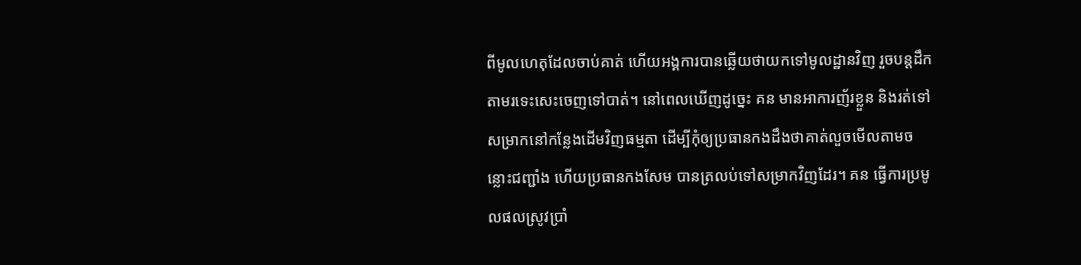ពីមូលហេតុដែលចាប់គាត់ ហើយអង្គការបានឆ្លើយថាយកទៅមូលដ្ឋានវិញ រួចបន្តដឹកតាមរទេះសេះចេញទៅបាត់។ នៅពេលឃើញដូច្នេះ គន មានអាការញ័រខ្លួន និងរត់ទៅសម្រាកនៅកន្លែងដើមវិញធម្មតា ដើម្បីកុំឲ្យប្រធានកងដឹងថាគាត់លួចមើលតាមចន្លោះជញ្ជាំង ហើយប្រធានកងសែម បានត្រលប់ទៅសម្រាកវិញដែរ។ គន ធ្វើការប្រមូលផលស្រូវប្រាំ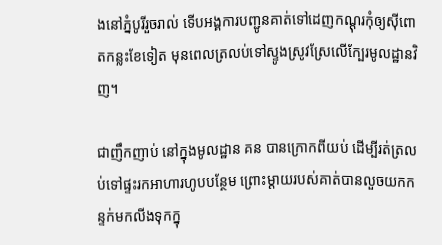ងនៅភ្នំបូរីរួចរាល់ ទើបអង្គការបញ្ជូនគាត់ទៅដេញកណ្ដុរកុំឲ្យស៊ីពោតកន្លះខែទៀត មុនពេលត្រលប់ទៅស្ទូងស្រូវស្រែលើក្បែរមូលដ្ឋានវិញ។

ជាញឹកញាប់ នៅក្នុងមូលដ្ឋាន គន បានក្រោកពីយប់ ដើម្បីរត់ត្រលប់ទៅផ្ទះរកអាហារហូបបន្ថែម ព្រោះម្ដាយរបស់គាត់បានលួចយកកន្ទក់មកលីងទុកក្នុ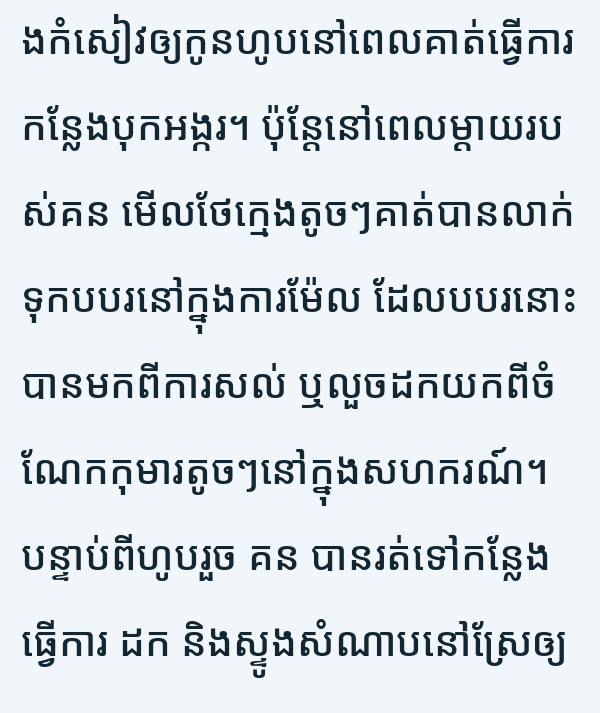ងកំសៀវឲ្យកូនហូបនៅពេលគាត់ធ្វើការកន្លែងបុកអង្ករ។ ប៉ុន្តែនៅពេលម្ដាយរបស់គន មើលថែក្មេងតូចៗគាត់បានលាក់ទុកបបរនៅក្នុងការម៉ែល ដែលបបរនោះបានមកពីការសល់ ឬលួចដកយកពីចំណែកកុមារតូចៗនៅក្នុងសហករណ៍។ បន្ទាប់ពីហូបរួច គន បានរត់ទៅកន្លែងធ្វើការ ដក និងស្ទូងសំណាបនៅស្រែឲ្យ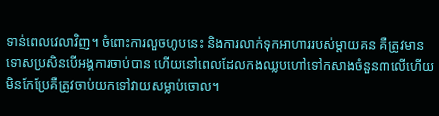ទាន់ពេលវេលាវិញ។ ចំពោះការលួចហូបនេះ និងការលាក់ទុកអាហាររបស់ម្ដាយគន គឺត្រូវមានទោសប្រសិនបើអង្គការចាប់បាន ហើយនៅពេលដែលកងឈ្លបហៅទៅកសាងចំនួន៣លើហើយមិនកែប្រែគឺត្រូវចាប់យកទៅវាយសម្លាប់ចោល។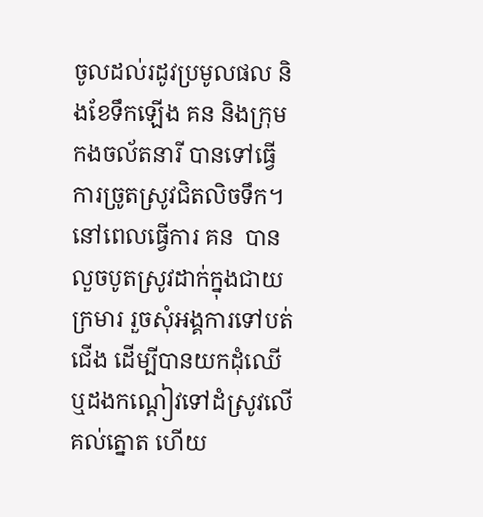ចូលដល់រដូវប្រមូលផល និងខែទឹកឡើង គន និងក្រុមកងចល័តនារី បានទៅធ្វើការច្រូតស្រូវជិតលិចទឹក។ នៅពេលធ្វើការ គន  បានលួចបូតស្រូវដាក់ក្នុងជាយក្រមារ រួចសុំអង្គការទៅបត់ជើង ដើម្បីបានយកដុំឈើ ឬដងកណ្ដៀវទៅដំស្រូវលើគល់ត្នោត ហើយ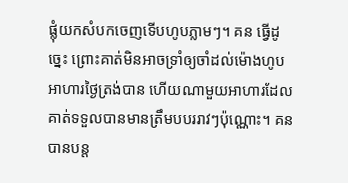ផ្លុំយកសំបកចេញទើបហូបភ្លាមៗ។ គន ធ្វើដូច្នេះ ព្រោះគាត់មិនអាចទ្រាំឲ្យចាំដល់ម៉ោងហូបអាហារថ្ងៃត្រង់បាន ហើយណាមួយអាហារដែលគាត់ទទួលបានមានត្រឹមបបររាវៗប៉ុណ្ណោះ។ គន បានបន្ត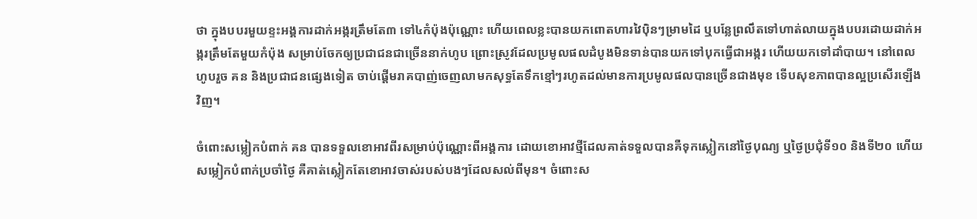ថា ក្នុងបបរមួយខ្ទះអង្គការដាក់អង្ករត្រឹមតែ៣ ទៅ៤កំប៉ុងប៉ុណ្ណោះ ហើយពេលខ្លះបានយកពោតហារវៃប៉ិនៗម្រាមដៃ ឬបន្លែព្រលឹតទៅហាត់លាយក្នុងបបរដោយដាក់អង្ករត្រឹមតែមួយកំប៉ុង សម្រាប់ចែកឲ្យប្រជាជនជាច្រើននាក់ហូប ព្រោះស្រូវដែលប្រមូលផលដំបូងមិនទាន់បានយកទៅបុកធ្វើជាអង្ករ ហើយយកទៅដាំបាយ។ នៅពេលហូបរួច គន និងប្រជាជនផ្សេងទៀត ចាប់ផ្ដើមរាគបាញ់ចេញលាមកសុទ្ធតែទឹកខ្មៅៗរហូតដល់មានការប្រមូលផលបានច្រើនជាងមុខ ទើបសុខភាពបានល្អប្រសើរឡើងវិញ។

ចំពោះសម្លៀកបំពាក់ គន បានទទួលខោអាវពីរសម្រាប់ប៉ុណ្ណោះពីអង្គការ ដោយខោអាវថ្មីដែលគាត់ទទួលបានគឺទុកស្លៀកនៅថ្ងៃបុណ្យ ឬថ្ងៃប្រជុំទី១០ និងទី២០ ហើយសម្លៀកបំពាក់ប្រចាំថ្ងៃ គឺគាត់ស្លៀកតែខោអាវចាស់របស់បងៗដែលសល់ពីមុន។ ចំពោះស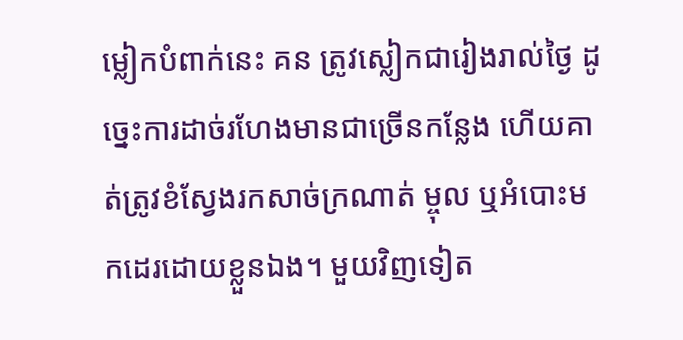ម្លៀកបំពាក់នេះ គន ត្រូវស្លៀកជារៀងរាល់ថ្ងៃ ដូច្នេះការដាច់រហែងមានជាច្រើនកន្លែង ហើយគាត់ត្រូវខំស្វែងរកសាច់ក្រណាត់ ម្ចុល ឬអំបោះមកដេរដោយខ្លួនឯង។ មួយវិញទៀត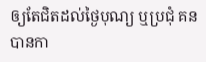ឲ្យតែជិតដល់ថ្ងៃបុណ្យ ឬប្រជុំ គន បានកា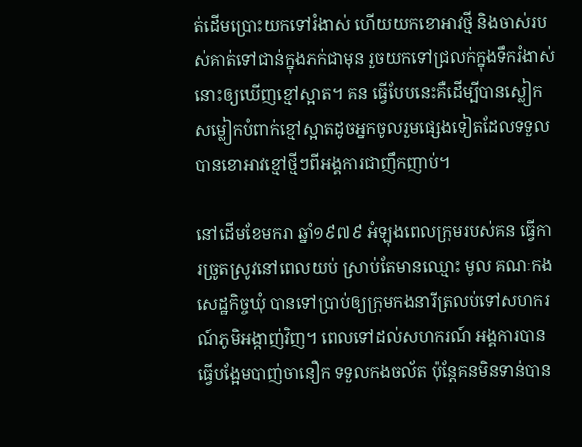ត់ដើមប្រោះយកទៅរំងាស់ ហើយយកខោអាវថ្មី និងចាស់របស់គាត់ទៅជាន់ក្នុងភក់ជាមុន រួចយកទៅជ្រលក់ក្នុងទឹករំងាស់នោះឲ្យឃើញខ្មៅស្អាត។ គន ធ្វើបែបនេះគឺដើម្បីបានស្លៀកសម្លៀកបំពាក់ខ្មៅស្អាតដូចអ្នកចូលរួមផ្សេងទៀតដែលទទួលបានខោអាវខ្មៅថ្មីៗពីអង្គការជាញឹកញាប់។

នៅដើមខែមករា ឆ្នាំ១៩៧៩ អំឡុងពេលក្រុមរបស់គន ធ្វើការច្រូតស្រូវនៅពេលយប់ ស្រាប់តែមានឈ្មោះ មូល គណៈកងសេដ្ឋកិច្ចឃុំ បានទៅប្រាប់ឲ្យក្រុមកងនារីត្រលប់ទៅសហករណ៍ភូមិអង្កាញ់វិញ។ ពេលទៅដល់សហករណ៍ អង្គការបានធ្វើបង្អែមបាញ់ចានឿក ទទួលកងចល័ត ប៉ុន្តែគនមិនទាន់បាន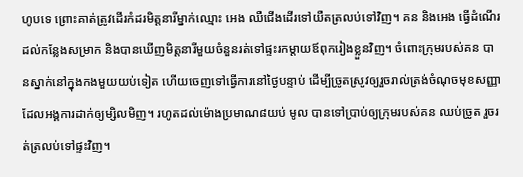ហូបទេ ព្រោះគាត់ត្រូវដើរកំដរមិត្តនារីម្នាក់ឈ្មោះ អេង ឈឺជើងដើរទៅយឺតត្រលប់ទៅវិញ។ គន និងអេង ធ្វើដំណើរដល់កន្លែងសម្រាក និងបានឃើញមិត្តនារីមួយចំនួនរត់ទៅផ្ទះរកម្ដាយឪពុករៀងខ្លួនវិញ។ ចំពោះក្រុមរបស់គន បានស្នាក់នៅក្នុងកងមួយយប់ទៀត ហើយចេញទៅធ្វើការនៅថ្ងៃបន្ទាប់ ដើម្បីច្រូតស្រូវឲ្យរួចរាល់ត្រង់ចំណុចមុខសញ្ញាដែលអង្គការដាក់ឲ្យម្សិលមិញ។ រហូតដល់ម៉ោងប្រមាណ៨យប់ មូល បានទៅប្រាប់ឲ្យក្រុមរបស់គន ឈប់ច្រូត រួចរត់ត្រលប់ទៅផ្ទះវិញ។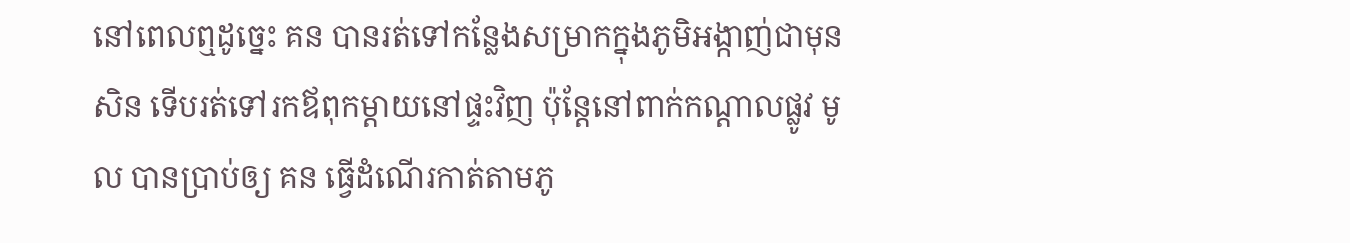នៅពេលឮដូច្នេះ គន បានរត់ទៅកន្លែងសម្រាកក្នុងភូមិអង្កាញ់ជាមុនសិន ទើបរត់ទៅរកឪពុកម្ដាយនៅផ្ទះវិញ ប៉ុន្តែនៅពាក់កណ្ដាលផ្លូវ មូល បានប្រាប់ឲ្យ គន ធ្វើដំណើរកាត់តាមភូ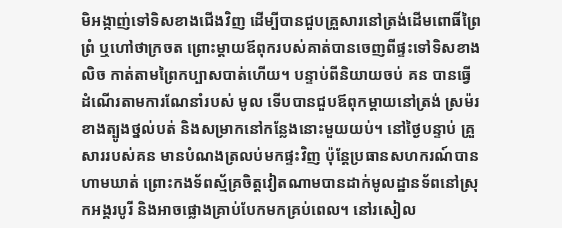មិអង្កាញ់ទៅទិសខាងជើងវិញ ដើម្បីបានជួបគ្រួសារនៅត្រង់ដើមពោធិ៍ព្រៃព្រំ ឬហៅថាក្រចត ព្រោះម្ដាយឪពុករបស់គាត់បានចេញពីផ្ទះទៅទិសខាងលិច កាត់តាមព្រៃកប្បាសបាត់ហើយ។ បន្ទាប់ពីនិយាយចប់ គន បានធ្វើដំណើរតាមការណែនាំរបស់ មូល ទើបបានជួបឪពុកម្ដាយនៅត្រង់ ស្រម៉រ ខាងត្បូងថ្នល់បត់ និងសម្រាកនៅកន្លែងនោះមួយយប់។ នៅថ្ងៃបន្ទាប់ គ្រួសាររបស់គន មានបំណងត្រលប់មកផ្ទះវិញ ប៉ុន្តែប្រធានសហករណ៍បានហាមឃាត់ ព្រោះកងទ័ពស្ម័គ្រចិត្តវៀតណាមបានដាក់មូលដ្ឋានទ័ពនៅស្រុកអង្គរបូរី និងអាចផ្លោងគ្រាប់បែកមកគ្រប់ពេល។ នៅរសៀល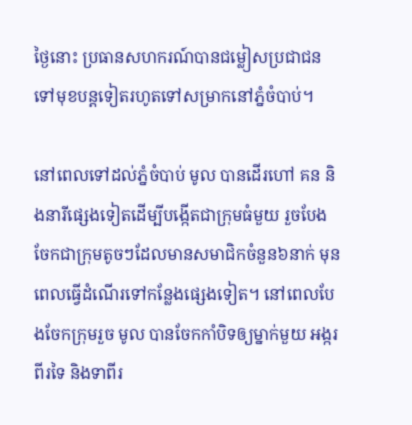ថ្ងៃនោះ ប្រធានសហករណ៍បានជម្លៀសប្រជាជនទៅមុខបន្តទៀតរហូតទៅសម្រាកនៅភ្នំចំបាប់។

នៅពេលទៅដល់ភ្នំចំបាប់ មូល បានដើរហៅ គន និងនារីផ្សេងទៀតដើម្បីបង្កើតជាក្រុមធំមួយ រួចបែងចែកជាក្រុមតូចៗដែលមានសមាជិកចំនួន៦នាក់ មុនពេលធ្វើដំណើរទៅកន្លែងផ្សេងទៀត។ នៅពេលបែងចែកក្រុមរួច មូល បានចែកកាំបិទឲ្យម្នាក់មួយ អង្ករពីរទៃ និងទាពីរ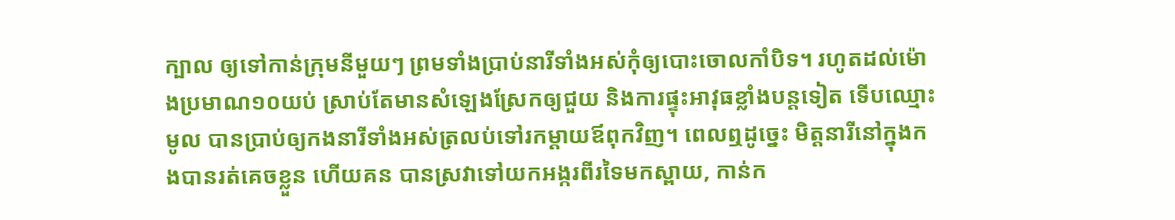ក្បាល ឲ្យទៅកាន់ក្រុមនីមួយៗ ព្រមទាំងប្រាប់នារីទាំងអស់កុំឲ្យបោះចោលកាំបិទ។ រហូតដល់ម៉ោងប្រមាណ១០យប់ ស្រាប់តែមានសំឡេងស្រែកឲ្យជួយ និងការផ្ទុះអាវុធខ្លាំងបន្តទៀត ទើបឈ្មោះ មូល បានប្រាប់ឲ្យកងនារីទាំងអស់ត្រលប់ទៅរកម្ដាយឪពុកវិញ។ ពេលឮដូច្នេះ មិត្តនារីនៅក្នុងកងបានរត់គេចខ្លួន ហើយគន បានស្រវាទៅយកអង្ករពីរទៃមកស្ពាយ, កាន់ក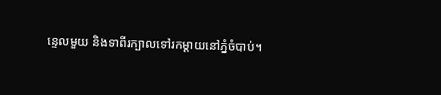ន្ទេលមួយ និងទាពីរក្បាលទៅរកម្ដាយនៅភ្នំចំបាប់។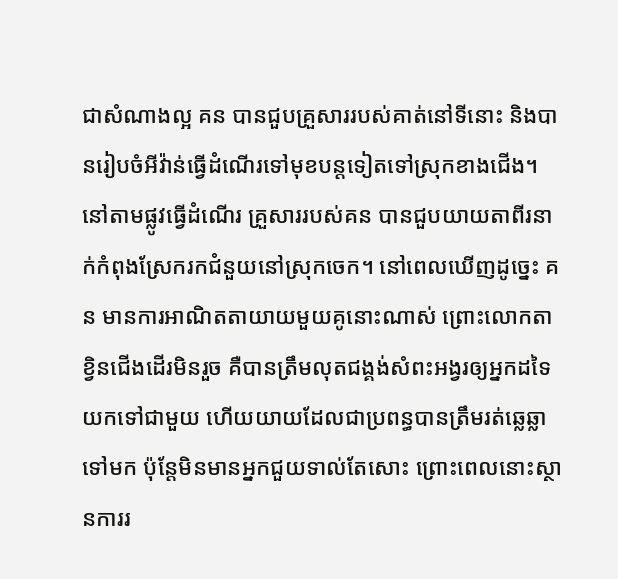ជាសំណាងល្អ គន បានជួបគ្រួសាររបស់គាត់នៅទីនោះ និងបានរៀបចំអីវ៉ាន់ធ្វើដំណើរទៅមុខបន្តទៀតទៅស្រុកខាងជើង។ នៅតាមផ្លូវធ្វើដំណើរ គ្រួសាររបស់គន បានជួបយាយតាពីរនាក់កំពុងស្រែករកជំនួយនៅស្រុកចេក។ នៅពេលឃើញដូច្នេះ គន មានការអាណិតតាយាយមួយគូនោះណាស់ ព្រោះលោកតាខ្វិនជើងដើរមិនរួច គឺបានត្រឹមលុតជង្គង់សំពះអង្វរឲ្យអ្នកដទៃយកទៅជាមួយ ហើយយាយដែលជាប្រពន្ធបានត្រឹមរត់ឆ្លេឆ្លាទៅមក ប៉ុន្តែមិនមានអ្នកជួយទាល់តែសោះ ព្រោះពេលនោះស្ថានការរ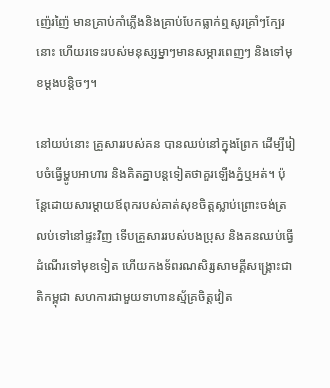ញ៉េរញ៉ៃ មានគ្រាប់កាំភ្លើងនិងគ្រាប់បែកធ្លាក់ឮសូរគ្រាំៗក្បែរនោះ ហើយរទេះរបស់មនុស្សម្នាៗមានសម្ភារពេញៗ និងទៅមុខម្ដងបន្តិចៗ។

នៅយប់នោះ គ្រួសាររបស់គន បានឈប់នៅក្នុងព្រែក ដើម្បីរៀបចំធ្វើម្ហូបអាហារ និងគិតគ្នាបន្តទៀតថាគួរឡើងភ្នំឬអត់។ ប៉ុន្តែដោយសារម្ដាយឪពុករបស់គាត់សុខចិត្តស្លាប់ព្រោះចង់ត្រលប់ទៅនៅផ្ទះវិញ ទើបគ្រួសាររបស់បងប្រុស និងគនឈប់ធ្វើដំណើរទៅមុខទៀត ហើយកងទ័ពរណសិរ្សសាមគ្គីសង្គ្រោះជាតិកម្ពុជា សហការជាមួយទាហានស្ម័គ្រចិត្តវៀត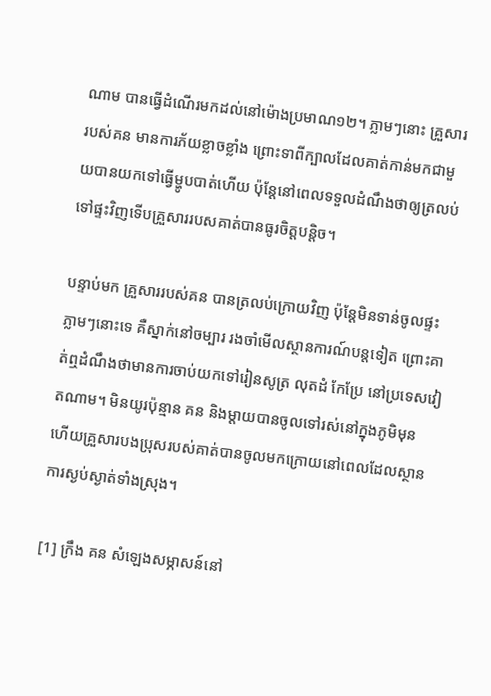ណាម បានធ្វើដំណើរមកដល់នៅម៉ោងប្រមាណ១២។ ភ្លាមៗនោះ គ្រួសាររបស់គន មានការភ័យខ្លាចខ្លាំង ព្រោះទាពីក្បាលដែលគាត់កាន់មកជាមួយបានយកទៅធ្វើម្ហូបបាត់ហើយ ប៉ុន្តែនៅពេលទទួលដំណឹងថាឲ្យត្រលប់ទៅផ្ទះវិញទើបគ្រួសាររបសគាត់បានធូរចិត្តបន្តិច។

បន្ទាប់មក គ្រួសាររបស់គន បានត្រលប់ក្រោយវិញ ប៉ុន្តែមិនទាន់ចូលផ្ទះភ្លាមៗនោះទេ គឺស្នាក់នៅចម្បារ រងចាំមើលស្ថានការណ៍បន្តទៀត ព្រោះគាត់ឮដំណឹងថាមានការចាប់យកទៅរៀនសូត្រ លុតដំ កែប្រែ នៅប្រទេសវៀតណាម។ មិនយូរប៉ុន្មាន គន និងម្ដាយបានចូលទៅរស់នៅក្នុងភូមិមុន ហើយគ្រួសារបងប្រុសរបស់គាត់បានចូលមកក្រោយនៅពេលដែលស្ថានការស្ងប់ស្ងាត់ទាំងស្រុង។

[1] ក្រឹង គន សំឡេងសម្ភាសន៍នៅ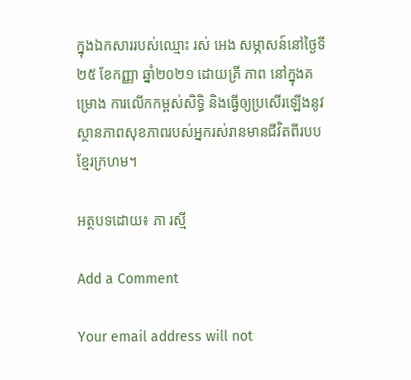ក្នុងឯកសាររបស់ឈ្មោះ រស់ អេង សម្ភាសន៍នៅថ្ងៃទី២៥ ខែកញ្ញា ឆ្នាំ២០២១ ដោយគ្រី ភាព នៅក្នុងគម្រោង ការលើកកម្ពស់សិទ្ធិ និងធ្វើឲ្យប្រសើរឡើងនូវស្ថានភាពសុខភាពរបស់អ្នករស់រានមានជីវិតពីរបបខ្មែរក្រហម។

អត្ថបទដោយ៖ ភា រស្មី

Add a Comment

Your email address will not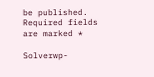be published. Required fields are marked *

Solverwp-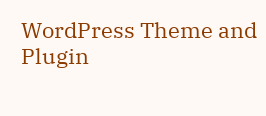WordPress Theme and Plugin